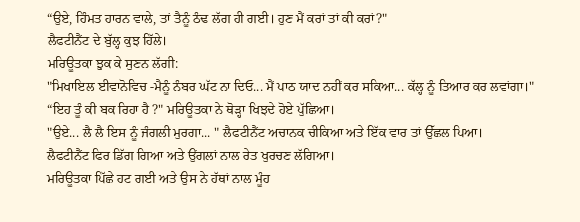“ਉਏ, ਹਿੰਮਤ ਹਾਰਨ ਵਾਲੇ, ਤਾਂ ਤੈਨੂੰ ਠੰਢ ਲੱਗ ਹੀ ਗਈ। ਹੁਣ ਮੈਂ ਕਰਾਂ ਤਾਂ ਕੀ ਕਰਾਂ?"
ਲੈਫਟੀਨੈਂਟ ਦੇ ਬੁੱਲ੍ਹ ਕੁਝ ਹਿੱਲੇ।
ਮਰਿਊਤਕਾ ਝੁਕ ਕੇ ਸੁਣਨ ਲੱਗੀ:
"ਮਿਖਾਇਲ ਈਵਾਨੋਵਿਚ -ਮੈਨੂੰ ਨੰਬਰ ਘੱਟ ਨਾ ਦਿਓ... ਮੈਂ ਪਾਠ ਯਾਦ ਨਹੀਂ ਕਰ ਸਕਿਆ... ਕੱਲ੍ਹ ਨੂੰ ਤਿਆਰ ਕਰ ਲਵਾਂਗਾ।"
“ਇਹ ਤੂੰ ਕੀ ਬਕ ਰਿਹਾ ਹੈ ?" ਮਰਿਊਤਕਾ ਨੇ ਥੋੜ੍ਹਾ ਖਿਝਦੇ ਹੋਏ ਪੁੱਛਿਆ।
"ਉਏ... ਲੈ ਲੈ ਇਸ ਨੂੰ ਜੰਗਲੀ ਮੁਰਗਾ... " ਲੈਫਟੀਨੈਂਟ ਅਚਾਨਕ ਚੀਕਿਆ ਅਤੇ ਇੱਕ ਵਾਰ ਤਾਂ ਉੱਛਲ ਪਿਆ।
ਲੈਫਟੀਨੈਂਟ ਫਿਰ ਡਿੱਗ ਗਿਆ ਅਤੇ ਉਂਗਲਾਂ ਨਾਲ ਰੇਤ ਖੁਰਚਣ ਲੱਗਿਆ।
ਮਰਿਊਤਕਾ ਪਿੱਛੇ ਹਟ ਗਈ ਅਤੇ ਉਸ ਨੇ ਹੱਥਾਂ ਨਾਲ ਮੂੰਹ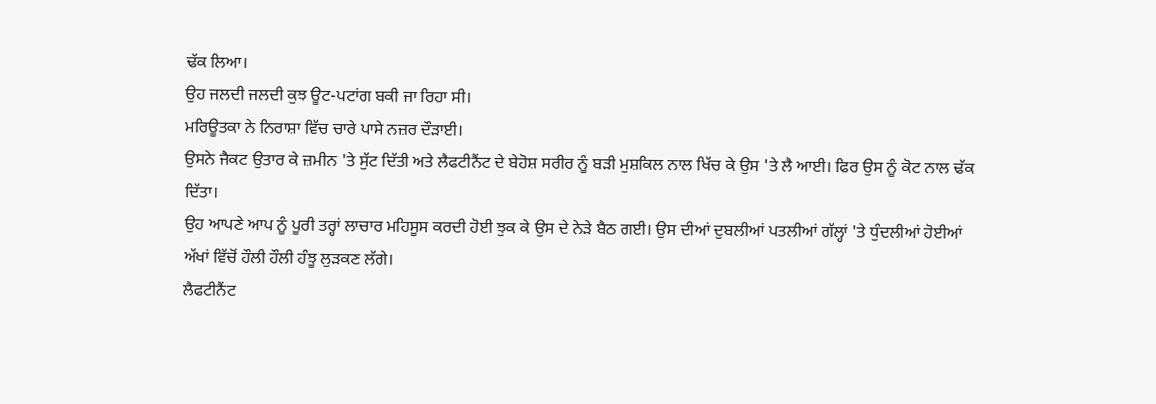ਢੱਕ ਲਿਆ।
ਉਹ ਜਲਦੀ ਜਲਦੀ ਕੁਝ ਊਟ-ਪਟਾਂਗ ਬਕੀ ਜਾ ਰਿਹਾ ਸੀ।
ਮਰਿਊਤਕਾ ਨੇ ਨਿਰਾਸ਼ਾ ਵਿੱਚ ਚਾਰੇ ਪਾਸੇ ਨਜ਼ਰ ਦੌੜਾਈ।
ਉਸਨੇ ਜੈਕਟ ਉਤਾਰ ਕੇ ਜ਼ਮੀਨ 'ਤੇ ਸੁੱਟ ਦਿੱਤੀ ਅਤੇ ਲੈਫਟੀਨੈਂਟ ਦੇ ਬੇਹੋਸ਼ ਸਰੀਰ ਨੂੰ ਬੜੀ ਮੁਸ਼ਕਿਲ ਨਾਲ ਖਿੱਚ ਕੇ ਉਸ 'ਤੇ ਲੈ ਆਈ। ਫਿਰ ਉਸ ਨੂੰ ਕੋਟ ਨਾਲ ਢੱਕ ਦਿੱਤਾ।
ਉਹ ਆਪਣੇ ਆਪ ਨੂੰ ਪੂਰੀ ਤਰ੍ਹਾਂ ਲਾਚਾਰ ਮਹਿਸੂਸ ਕਰਦੀ ਹੋਈ ਝੁਕ ਕੇ ਉਸ ਦੇ ਨੇੜੇ ਬੈਠ ਗਈ। ਉਸ ਦੀਆਂ ਦੁਬਲੀਆਂ ਪਤਲੀਆਂ ਗੱਲ੍ਹਾਂ 'ਤੇ ਧੁੰਦਲੀਆਂ ਹੋਈਆਂ ਅੱਖਾਂ ਵਿੱਚੋਂ ਹੌਲੀ ਹੌਲੀ ਹੰਝੂ ਲੁੜਕਣ ਲੱਗੇ।
ਲੈਫਟੀਨੈਂਟ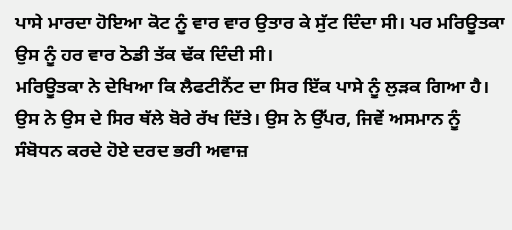ਪਾਸੇ ਮਾਰਦਾ ਹੋਇਆ ਕੋਟ ਨੂੰ ਵਾਰ ਵਾਰ ਉਤਾਰ ਕੇ ਸੁੱਟ ਦਿੰਦਾ ਸੀ। ਪਰ ਮਰਿਊਤਕਾ ਉਸ ਨੂੰ ਹਰ ਵਾਰ ਠੋਡੀ ਤੱਕ ਢੱਕ ਦਿੰਦੀ ਸੀ।
ਮਰਿਊਤਕਾ ਨੇ ਦੇਖਿਆ ਕਿ ਲੈਫਟੀਨੈਂਟ ਦਾ ਸਿਰ ਇੱਕ ਪਾਸੇ ਨੂੰ ਲੁੜਕ ਗਿਆ ਹੈ। ਉਸ ਨੇ ਉਸ ਦੇ ਸਿਰ ਥੱਲੇ ਬੋਰੇ ਰੱਖ ਦਿੱਤੇ। ਉਸ ਨੇ ਉੱਪਰ, ਜਿਵੇਂ ਅਸਮਾਨ ਨੂੰ ਸੰਬੋਧਨ ਕਰਦੇ ਹੋਏ ਦਰਦ ਭਰੀ ਅਵਾਜ਼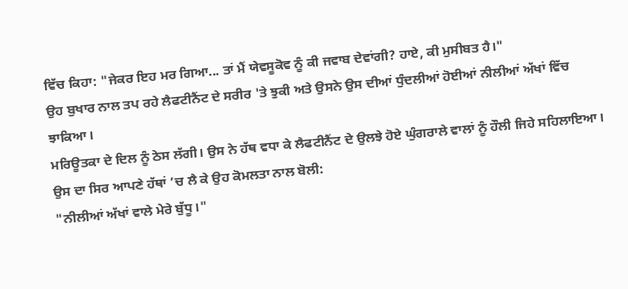ਵਿੱਚ ਕਿਹਾ: "ਜੇਕਰ ਇਹ ਮਰ ਗਿਆ... ਤਾਂ ਮੈਂ ਯੇਵਸੂਕੋਵ ਨੂੰ ਕੀ ਜਵਾਬ ਦੇਵਾਂਗੀ? ਹਾਏ, ਕੀ ਮੁਸੀਬਤ ਹੈ।"
ਉਹ ਬੁਖਾਰ ਨਾਲ ਤਪ ਰਹੇ ਲੈਫਟੀਨੈਂਟ ਦੇ ਸਰੀਰ 'ਤੇ ਝੁਕੀ ਅਤੇ ਉਸਨੇ ਉਸ ਦੀਆਂ ਧੁੰਦਲੀਆਂ ਹੋਈਆਂ ਨੀਲੀਆਂ ਅੱਖਾਂ ਵਿੱਚ ਝਾਕਿਆ।
ਮਰਿਊਤਕਾ ਦੇ ਦਿਲ ਨੂੰ ਠੇਸ ਲੱਗੀ। ਉਸ ਨੇ ਹੱਥ ਵਧਾ ਕੇ ਲੈਫਟੀਨੈਂਟ ਦੇ ਉਲਝੇ ਹੋਏ ਘੁੰਗਰਾਲੇ ਵਾਲਾਂ ਨੂੰ ਹੌਲੀ ਜਿਹੇ ਸਹਿਲਾਇਆ। ਉਸ ਦਾ ਸਿਰ ਆਪਣੇ ਹੱਥਾਂ ’ਚ ਲੈ ਕੇ ਉਹ ਕੋਮਲਤਾ ਨਾਲ ਬੋਲੀ:
"ਨੀਲੀਆਂ ਅੱਖਾਂ ਵਾਲੇ ਮੇਰੇ ਬੁੱਧੂ।"